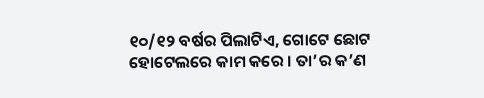୧୦/୧୨ ବର୍ଷର ପିଲାଟିଏ, ଗୋଟେ ଛୋଟ ହୋଟେଲରେ କାମ କରେ । ତା’ର କ’ଣ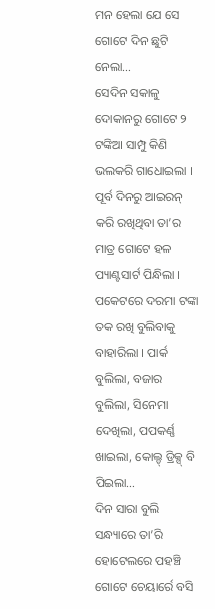ମନ ହେଲା ଯେ ସେ ଗୋଟେ ଦିନ ଛୁଟି ନେଲା…
ସେଦିନ ସକାଳୁ ଦୋକାନରୁ ଗୋଟେ ୨ ଟଙ୍କିଆ ସାମ୍ପୁ କିଣି ଭଲକରି ଗାଧୋଇଲା । ପୂର୍ବ ଦିନରୁ ଆଇରନ୍ କରି ରଖିଥିବା ତା’ର ମାତ୍ର ଗୋଟେ ହଳ ପ୍ୟାଣ୍ଟସାର୍ଟ ପିନ୍ଧିଲା । ପକେଟରେ ଦରମା ଟଙ୍କା ତକ ରଖି ବୁଲିବାକୁ ବାହାରିଲା । ପାର୍କ ବୁଲିଲା, ବଜାର ବୁଲିଲା, ସିନେମା ଦେଖିଲା, ପପକର୍ଣ୍ଣ ଖାଇଲା, କୋଲ୍ଡ୍ ଡ୍ରିକ୍ସ୍ ବି ପିଇଲା…
ଦିନ ସାରା ବୁଲି ସନ୍ଧ୍ୟାରେ ତା’ରି ହୋଟେଲରେ ପହଞ୍ଚି ଗୋଟେ ଚେୟାର୍ରେ ବସି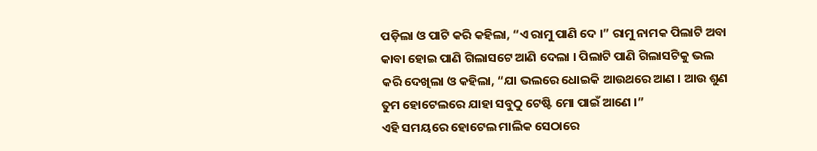ପଡ଼ିଲା ଓ ପାଟି କରି କହିଲା, “ଏ ରାମୁ ପାଣି ଦେ ।” ରାମୁ ନାମକ ପିଲାଟି ଅବା କାବା ହୋଇ ପାଣି ଗିଲାସଟେ ଆଣି ଦେଲା । ପିଲାଟି ପାଣି ଗିଲାସଟିକୁ ଭଲ କରି ଦେଖିଲା ଓ କହିଲା, “ଯା ଭଲରେ ଧୋଇକି ଆଉଥରେ ଆଣ । ଆଉ ଶୁଣ ତୁମ ହୋଟେଲରେ ଯାହା ସବୁଠୁ ଟେଷ୍ଟି ମୋ ପାଇଁ ଆଣେ ।”
ଏହି ସମୟରେ ହୋଟେଲ ମାଲିକ ସେଠାରେ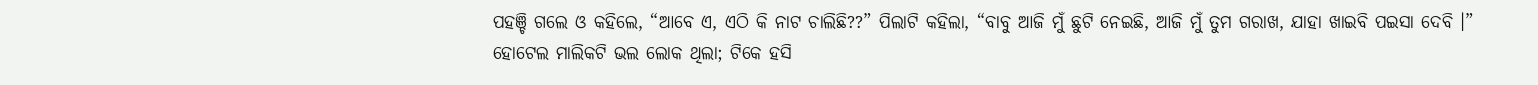ପହଞ୍ଚି ଗଲେ ଓ କହିଲେ, “ଆବେ ଏ, ଏଠି କି ନାଟ ଚାଲିଛି??” ପିଲାଟି କହିଲା, “ବାବୁ ଆଜି ମୁଁ ଛୁଟି ନେଇଛି, ଆଜି ମୁଁ ତୁମ ଗରାଖ, ଯାହା ଖାଇବି ପଇସା ଦେବି ।”
ହୋଟେଲ ମାଲିକଟି ଭଲ ଲୋକ ଥିଲା; ଟିକେ ହସି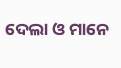ଦେଲା ଓ ମାନେ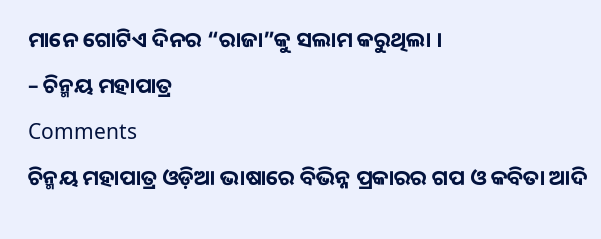ମାନେ ଗୋଟିଏ ଦିନର “ରାଜା”କୁ ସଲାମ କରୁଥିଲା ।
– ଚିନ୍ମୟ ମହାପାତ୍ର
Comments
ଚିନ୍ମୟ ମହାପାତ୍ର ଓଡ଼ିଆ ଭାଷାରେ ବିଭିନ୍ନ ପ୍ରକାରର ଗପ ଓ କବିତା ଆଦି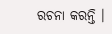ରଚନା କରନ୍ତି ।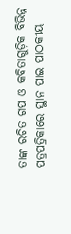ତାଙ୍କ ରଚିତ ଗପ ଓ କବିତାଗୁଡ଼ିକ ବିଭିନ୍ନ ପତ୍ରପତ୍ରିକାରେ ସ୍ଥାନ ପାଇ ପାଠକୀୟ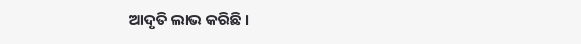ଆଦୃତି ଲାଭ କରିଛି ।